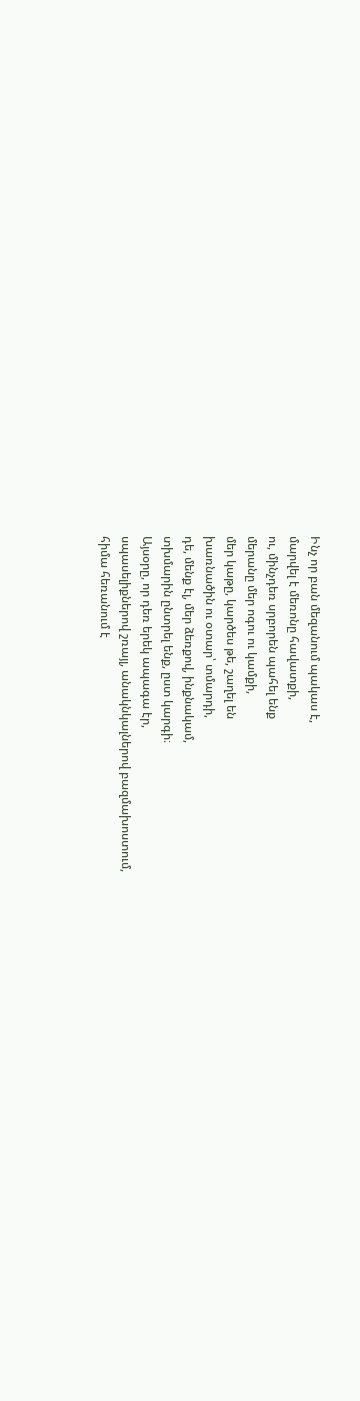Ինչ որ բան մեզանում պակաս է,
մարվել է մեռոնը հավատքի,
ու, մինչդեռ սրբորեն պահել ենք
մերանը մեր ոգու ու կամքի,
մեր կաթը, կարծես թե, շաղել են
խառնածին ու օտար՝ տմարդի,
դե, մենք էլ, մեր ձեռքով, ինքնակամ,
տխմարին ընտրել ենք, ըստ կարգի։
Այսօրը, որ դեռ երեկ ապագա էր,
սպասելիքներով շռայլ, անակնկալներով բազմախոստում,
հիմա հեռանում է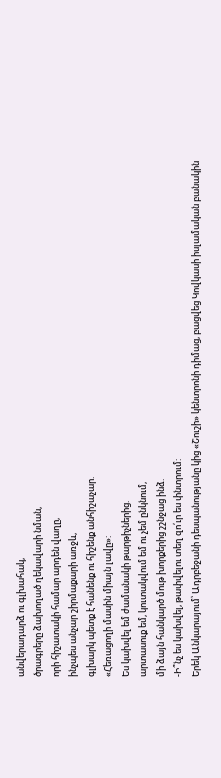անվերադարձ ու գլխահակ,
ծրագրերը ձախողած ղեկավարի նման,
որի հիշատակի համար արդեն վաղը,
ինչպես անչար շիրմաքարի առջև,
գլխարկ պետք է հանենք ու հիշենք անհիշաչար.
«Հեռացողի մասին միայն լավը»:
Ես կախվել եմ ժամանակի թարթիչներից.
արտասուք եմ, կուտակվում եմ ու չեմ ընկնում,
մի ձայն հանկարծ մութ խորքերից շշնջաց ինձ.
-Ի՞նչ ես կախվել, թափվելու տեղ զո՛ւր ես փնտրում:
Երեկ Անկարայում՝ Ադրբեջանի դեսպանությանը կից «Շուշի» կենտրոնի դիմաց, բացվեց Կովկասի իսլամական բանակին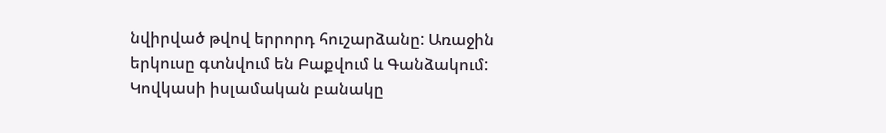նվիրված թվով երրորդ հուշարձանը: Առաջին երկուսը գտնվում են Բաքվում և Գանձակում:
Կովկասի իսլամական բանակը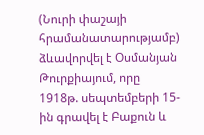(Նուրի փաշայի հրամանատարությամբ) ձևավորվել է Օսմանյան Թուրքիայում, որը 1918թ. սեպտեմբերի 15-ին գրավել է Բաքուն և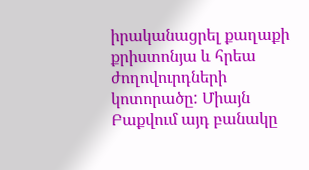իրականացրել քաղաքի քրիստոնյա և հրեա ժողովուրդների կոտորածը: Միայն Բաքվում այդ բանակը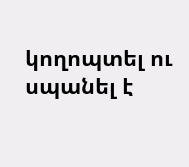կողոպտել ու սպանել է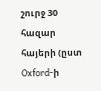շուրջ 30 հազար հայերի (ըստ Oxford-ի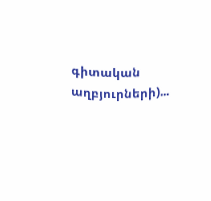գիտական աղբյուրների)...